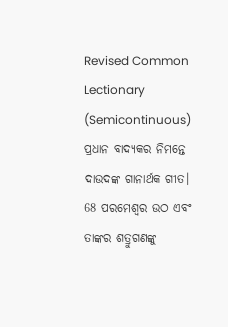Revised Common Lectionary (Semicontinuous)
ପ୍ରଧାନ ବାଦ୍ୟକର ନିମନ୍ତେ ଦାଉଦଙ୍କ ଗାନାର୍ଥକ ଗୀତ।
68 ପରମେଶ୍ୱର ଉଠ ଏବଂ ତାଙ୍କର ଶତ୍ରୁଗଣଙ୍କୁ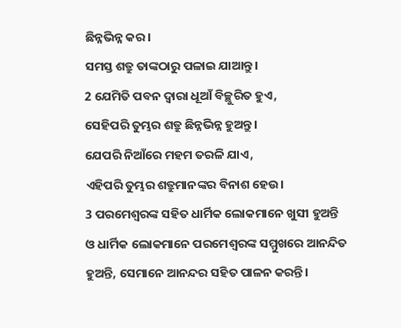ଛିନ୍ନଭିନ୍ନ କର।
ସମସ୍ତ ଶତ୍ରୁ ତାଙ୍କଠାରୁ ପଳାଇ ଯାଆନ୍ତୁ।
2 ଯେମିତି ପବନ ଦ୍ୱାରା ଧୂଆଁ ବିଚ୍ଛୁରିତ ହୁଏ,
ସେହିପରି ତୁମ୍ଭର ଶତ୍ରୁ ଛିନ୍ନଭିନ୍ନ ହୁଅନ୍ତୁ।
ଯେପରି ନିଆଁରେ ମହମ ତରଳି ଯାଏ,
ଏହିପରି ତୁମ୍ଭର ଶତ୍ରୁମାନଙ୍କର ବିନାଶ ହେଉ।
3 ପରମେଶ୍ୱରଙ୍କ ସହିତ ଧାର୍ମିକ ଲୋକମାନେ ଖୁସୀ ହୁଅନ୍ତି
ଓ ଧାର୍ମିକ ଲୋକମାନେ ପରମେଶ୍ୱରଙ୍କ ସମ୍ମୁଖରେ ଆନନ୍ଦିତ ହୁଅନ୍ତି, ସେମାନେ ଆନନ୍ଦର ସହିତ ପାଳନ କରନ୍ତି।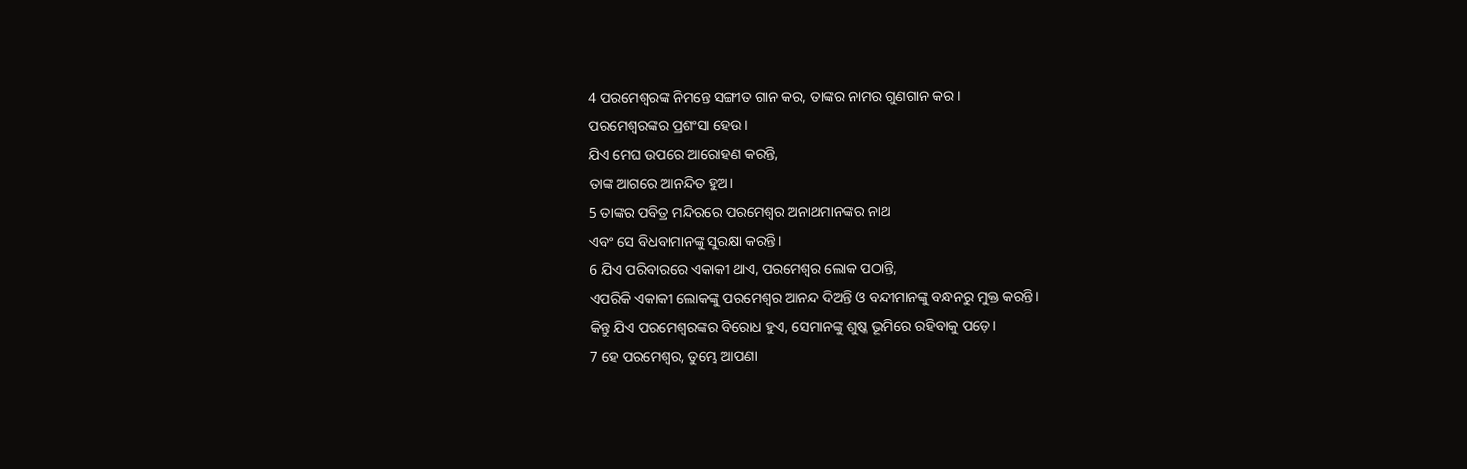4 ପରମେଶ୍ୱରଙ୍କ ନିମନ୍ତେ ସଙ୍ଗୀତ ଗାନ କର, ତାଙ୍କର ନାମର ଗୁଣଗାନ କର।
ପରମେଶ୍ୱରଙ୍କର ପ୍ରଶଂସା ହେଉ।
ଯିଏ ମେଘ ଉପରେ ଆରୋହଣ କରନ୍ତି,
ତାଙ୍କ ଆଗରେ ଆନନ୍ଦିତ ହୁଅ।
5 ତାଙ୍କର ପବିତ୍ର ମନ୍ଦିରରେ ପରମେଶ୍ୱର ଅନାଥମାନଙ୍କର ନାଥ
ଏବଂ ସେ ବିଧବାମାନଙ୍କୁ ସୁରକ୍ଷା କରନ୍ତି।
6 ଯିଏ ପରିବାରରେ ଏକାକୀ ଥାଏ, ପରମେଶ୍ୱର ଲୋକ ପଠାନ୍ତି,
ଏପରିକି ଏକାକୀ ଲୋକଙ୍କୁ ପରମେଶ୍ୱର ଆନନ୍ଦ ଦିଅନ୍ତି ଓ ବନ୍ଦୀମାନଙ୍କୁ ବନ୍ଧନରୁ ମୁକ୍ତ କରନ୍ତି।
କିନ୍ତୁ ଯିଏ ପରମେଶ୍ୱରଙ୍କର ବିରୋଧ ହୁଏ, ସେମାନଙ୍କୁ ଶୁଷ୍କ ଭୂମିରେ ରହିବାକୁ ପଡ଼େ।
7 ହେ ପରମେଶ୍ୱର, ତୁମ୍ଭେ ଆପଣା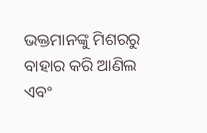ଭକ୍ତମାନଙ୍କୁ ମିଶରରୁ ବାହାର କରି ଆଣିଲ
ଏବଂ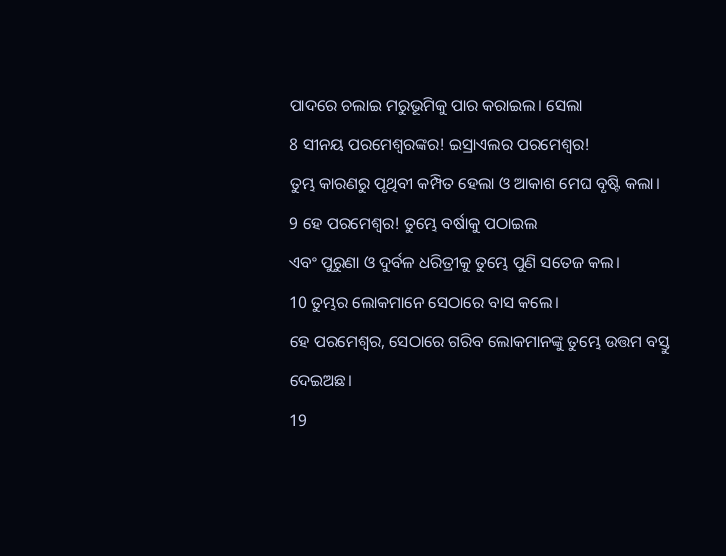ପାଦରେ ଚଲାଇ ମରୁଭୂମିକୁ ପାର କରାଇଲ। ସେଲା
8 ସୀନୟ ପରମେଶ୍ୱରଙ୍କର! ଇସ୍ରାଏଲର ପରମେଶ୍ୱର!
ତୁମ୍ଭ କାରଣରୁ ପୃଥିବୀ କମ୍ପିତ ହେଲା ଓ ଆକାଶ ମେଘ ବୃଷ୍ଟି କଲା।
9 ହେ ପରମେଶ୍ୱର! ତୁମ୍ଭେ ବର୍ଷାକୁ ପଠାଇଲ
ଏବଂ ପୁରୁଣା ଓ ଦୁର୍ବଳ ଧରିତ୍ରୀକୁ ତୁମ୍ଭେ ପୁଣି ସତେଜ କଲ।
10 ତୁମ୍ଭର ଲୋକମାନେ ସେଠାରେ ବାସ କଲେ।
ହେ ପରମେଶ୍ୱର, ସେଠାରେ ଗରିବ ଲୋକମାନଙ୍କୁ ତୁମ୍ଭେ ଉତ୍ତମ ବସ୍ତୁ ଦେଇଅଛ।
19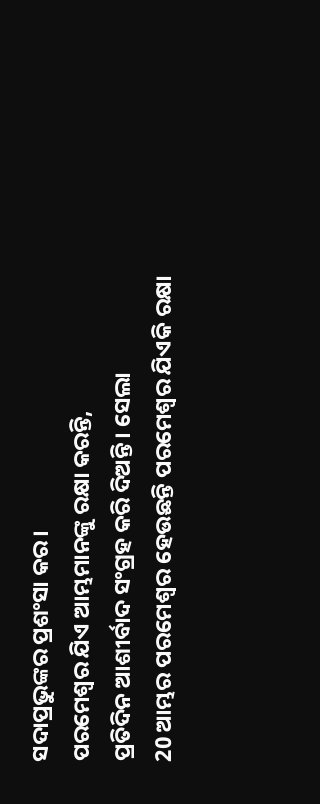ସଦାପ୍ରଭୁଙ୍କର ପ୍ରଶଂସା କର।
ପରମେଶ୍ୱର ଯିଏ ଆମ୍ଭମାନଙ୍କୁ ରକ୍ଷା କରନ୍ତି,
ପ୍ରତିଦିନ ଆଶୀର୍ବାଦ ସଂଗ୍ରହ କରି ଦିଅନ୍ତି। ସେଲା
20 ଆମ୍ଭର ପରମେଶ୍ୱର ହେଉଛନ୍ତି ପରମେଶ୍ୱର ଯିଏକି ରକ୍ଷା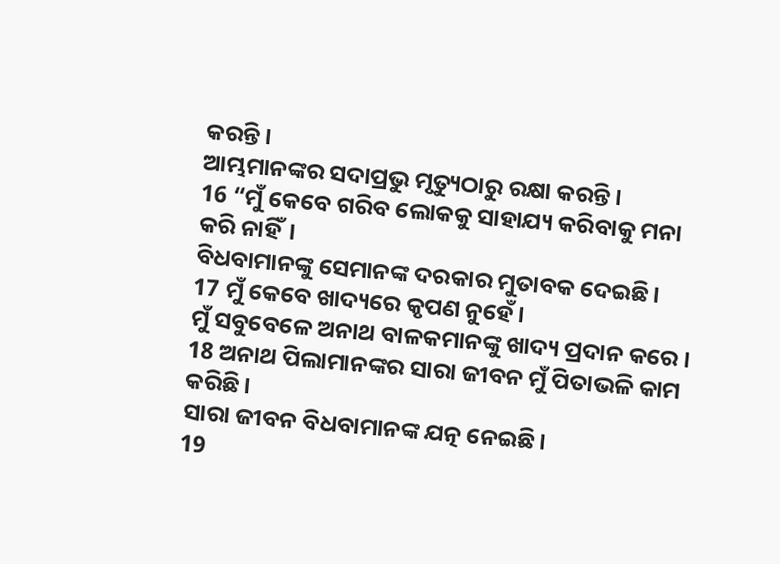କରନ୍ତି।
ଆମ୍ଭମାନଙ୍କର ସଦାପ୍ରଭୁ ମୃତ୍ୟୁଠାରୁ ରକ୍ଷା କରନ୍ତି।
16 “ମୁଁ କେବେ ଗରିବ ଲୋକକୁ ସାହାଯ୍ୟ କରିବାକୁ ମନା କରି ନାହିଁ।
ବିଧବାମାନଙ୍କୁ ସେମାନଙ୍କ ଦରକାର ମୁତାବକ ଦେଇଛି।
17 ମୁଁ କେବେ ଖାଦ୍ୟରେ କୃପଣ ନୁହେଁ।
ମୁଁ ସବୁବେଳେ ଅନାଥ ବାଳକମାନଙ୍କୁ ଖାଦ୍ୟ ପ୍ରଦାନ କରେ।
18 ଅନାଥ ପିଲାମାନଙ୍କର ସାରା ଜୀବନ ମୁଁ ପିତାଭଳି କାମ କରିଛି।
ସାରା ଜୀବନ ବିଧବାମାନଙ୍କ ଯତ୍ନ ନେଇଛି।
19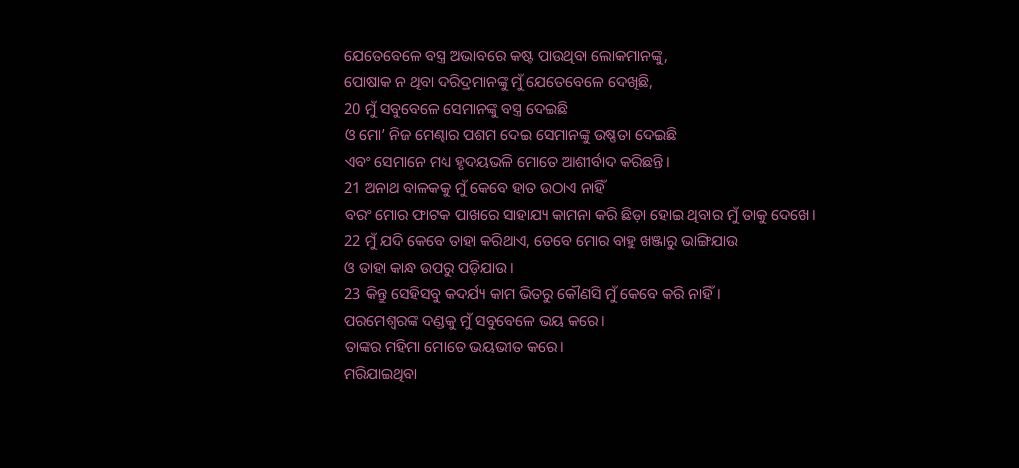ଯେତେବେଳେ ବସ୍ତ୍ର ଅଭାବରେ କଷ୍ଟ ପାଉଥିବା ଲୋକମାନଙ୍କୁ,
ପୋଷାକ ନ ଥିବା ଦରିଦ୍ରମାନଙ୍କୁ ମୁଁ ଯେତେବେଳେ ଦେଖିଛି,
20 ମୁଁ ସବୁବେଳେ ସେମାନଙ୍କୁ ବସ୍ତ୍ର ଦେଇଛି
ଓ ମୋ’ ନିଜ ମେଣ୍ଢାର ପଶମ ଦେଇ ସେମାନଙ୍କୁ ଉଷ୍ଣତା ଦେଇଛି
ଏବଂ ସେମାନେ ମଧ୍ୟ ହୃଦୟଭଳି ମୋତେ ଆଶୀର୍ବାଦ କରିଛନ୍ତି।
21 ଅନାଥ ବାଳକକୁ ମୁଁ କେବେ ହାତ ଉଠାଏ ନାହିଁ
ବରଂ ମୋର ଫାଟକ ପାଖରେ ସାହାଯ୍ୟ କାମନା କରି ଛିଡ଼ା ହୋଇ ଥିବାର ମୁଁ ତାକୁ ଦେଖେ।
22 ମୁଁ ଯଦି କେବେ ତାହା କରିଥାଏ, ତେବେ ମୋର ବାହୁ ଖଞ୍ଜାରୁ ଭାଙ୍ଗିଯାଉ
ଓ ତାହା କାନ୍ଧ ଉପରୁ ପଡ଼ିଯାଉ।
23 କିନ୍ତୁ ସେହିସବୁ କଦର୍ଯ୍ୟ କାମ ଭିତରୁ କୌଣସି ମୁଁ କେବେ କରି ନାହିଁ।
ପରମେଶ୍ୱରଙ୍କ ଦଣ୍ଡକୁ ମୁଁ ସବୁବେଳେ ଭୟ କରେ।
ତାଙ୍କର ମହିମା ମୋତେ ଭୟଭୀତ କରେ।
ମରିଯାଇଥିବା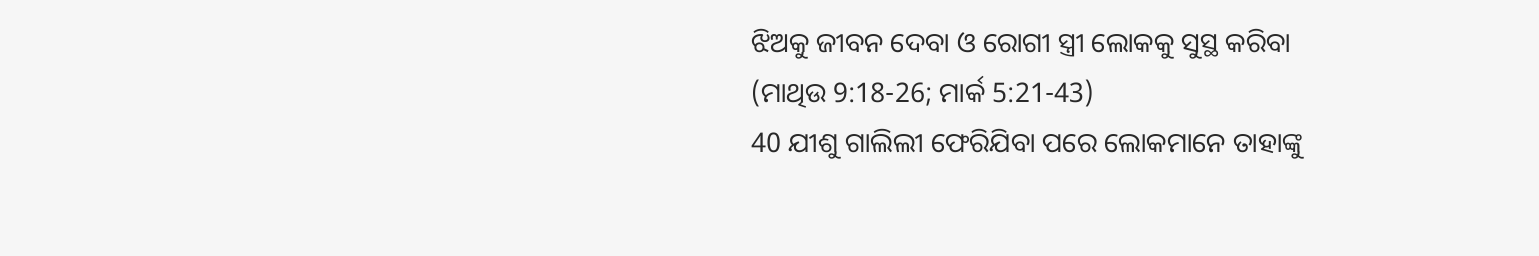ଝିଅକୁ ଜୀବନ ଦେବା ଓ ରୋଗୀ ସ୍ତ୍ରୀ ଲୋକକୁ ସୁସ୍ଥ କରିବା
(ମାଥିଉ 9:18-26; ମାର୍କ 5:21-43)
40 ଯୀଶୁ ଗାଲିଲୀ ଫେରିଯିବା ପରେ ଲୋକମାନେ ତାହାଙ୍କୁ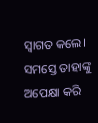ସ୍ୱାଗତ କଲେ। ସମସ୍ତେ ତାହାଙ୍କୁ ଅପେକ୍ଷା କରି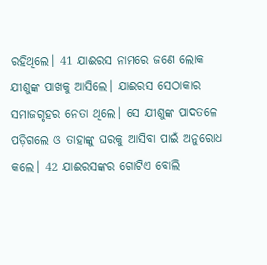ରହିଥିଲେ। 41 ଯାଈରସ ନାମରେ ଜଣେ ଲୋକ ଯୀଶୁଙ୍କ ପାଖକୁ ଆସିଲେ। ଯାଈରସ ସେଠାକାର ସମାଜଗୃହର ନେତା ଥିଲେ। ସେ ଯୀଶୁଙ୍କ ପାଦତଳେ ପଡ଼ିଗଲେ ଓ ତାହାଙ୍କୁ ଘରକୁ ଆସିବା ପାଇଁ ଅନୁରୋଧ କଲେ। 42 ଯାଈରସଙ୍କର ଗୋଟିଏ ବୋଲି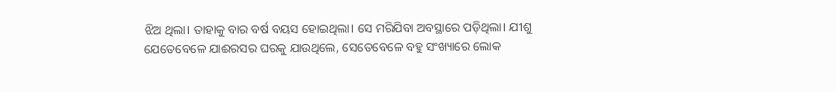ଝିଅ ଥିଲା। ତାହାକୁ ବାର ବର୍ଷ ବୟସ ହୋଇଥିଲା। ସେ ମରିଯିବା ଅବସ୍ଥାରେ ପଡ଼ିଥିଲା। ଯୀଶୁ ଯେତେବେଳେ ଯାଈରସର ଘରକୁ ଯାଉଥିଲେ, ସେତେବେଳେ ବହୁ ସଂଖ୍ୟାରେ ଲୋକ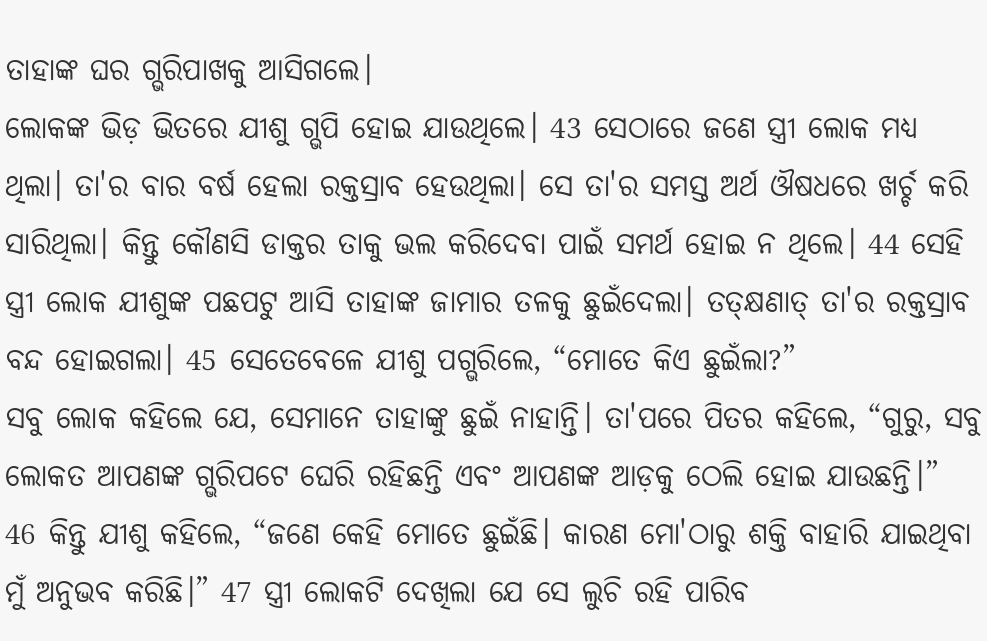ତାହାଙ୍କ ଘର ଗ୍ଭରିପାଖକୁ ଆସିଗଲେ।
ଲୋକଙ୍କ ଭିଡ଼ ଭିତରେ ଯୀଶୁ ଗ୍ଭପି ହୋଇ ଯାଉଥିଲେ। 43 ସେଠାରେ ଜଣେ ସ୍ତ୍ରୀ ଲୋକ ମଧ୍ୟ ଥିଲା। ତା'ର ବାର ବର୍ଷ ହେଲା ରକ୍ତସ୍ରାବ ହେଉଥିଲା। ସେ ତା'ର ସମସ୍ତ ଅର୍ଥ ଔଷଧରେ ଖର୍ଚ୍ଚ କରି ସାରିଥିଲା। କିନ୍ତୁ କୌଣସି ଡାକ୍ତର ତାକୁ ଭଲ କରିଦେବା ପାଇଁ ସମର୍ଥ ହୋଇ ନ ଥିଲେ। 44 ସେହି ସ୍ତ୍ରୀ ଲୋକ ଯୀଶୁଙ୍କ ପଛପଟୁ ଆସି ତାହାଙ୍କ ଜାମାର ତଳକୁ ଛୁଇଁଦେଲା। ତତ୍କ୍ଷଣାତ୍ ତା'ର ରକ୍ତସ୍ରାବ ବନ୍ଦ ହୋଇଗଲା। 45 ସେତେବେଳେ ଯୀଶୁ ପଗ୍ଭରିଲେ, “ମୋତେ କିଏ ଛୁଇଁଲା?”
ସବୁ ଲୋକ କହିଲେ ଯେ, ସେମାନେ ତାହାଙ୍କୁ ଛୁଇଁ ନାହାନ୍ତି। ତା'ପରେ ପିତର କହିଲେ, “ଗୁରୁ, ସବୁ ଲୋକତ ଆପଣଙ୍କ ଗ୍ଭରିପଟେ ଘେରି ରହିଛନ୍ତି ଏବଂ ଆପଣଙ୍କ ଆଡ଼କୁ ଠେଲି ହୋଇ ଯାଉଛନ୍ତି।”
46 କିନ୍ତୁ ଯୀଶୁ କହିଲେ, “ଜଣେ କେହି ମୋତେ ଛୁଇଁଛି। କାରଣ ମୋ'ଠାରୁ ଶକ୍ତି ବାହାରି ଯାଇଥିବା ମୁଁ ଅନୁଭବ କରିଛି।” 47 ସ୍ତ୍ରୀ ଲୋକଟି ଦେଖିଲା ଯେ ସେ ଲୁଚି ରହି ପାରିବ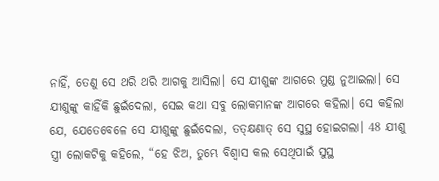ନାହିଁ, ତେଣୁ ସେ ଥରି ଥରି ଆଗକୁ ଆସିଲା। ସେ ଯୀଶୁଙ୍କ ଆଗରେ ମୁଣ୍ଡ ନୁଆଇଲା। ସେ ଯୀଶୁଙ୍କୁ କାହିଁକି ଛୁଇଁଦେଲା, ସେଇ କଥା ସବୁ ଲୋକମାନଙ୍କ ଆଗରେ କହିଲା। ସେ କହିଲା ଯେ, ଯେତେବେଳେ ସେ ଯୀଶୁଙ୍କୁ ଛୁଇଁଦେଲା, ତତ୍କ୍ଷଣାତ୍ ସେ ସୁସ୍ଥ ହୋଇଗଲା। 48 ଯୀଶୁ ସ୍ତ୍ରୀ ଲୋକଟିକୁ କହିଲେ, “ହେ ଝିଅ, ତୁମ୍ଭେ ବିଶ୍ୱାସ କଲ ସେଥିପାଇଁ ସୁସ୍ଥ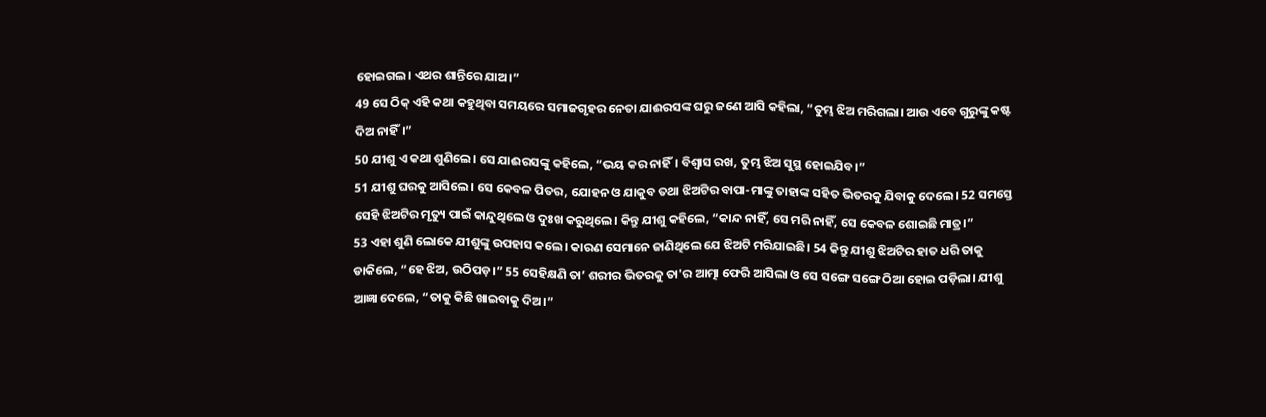ହୋଇଗଲ। ଏଥର ଶାନ୍ତିରେ ଯାଅ।”
49 ସେ ଠିକ୍ ଏହି କଥା କହୁଥିବା ସମୟରେ ସମାଜଗୃହର ନେତା ଯାଈରସଙ୍କ ଘରୁ ଜଣେ ଆସି କହିଲା, “ତୁମ୍ଭ ଝିଅ ମରିଗଲା। ଆଉ ଏବେ ଗୁରୁଙ୍କୁ କଷ୍ଟ ଦିଅ ନାହିଁ।”
50 ଯୀଶୁ ଏ କଥା ଶୁଣିଲେ। ସେ ଯାଈରସଙ୍କୁ କହିଲେ, “ଭୟ କର ନାହିଁ। ବିଶ୍ୱାସ ରଖ, ତୁମ୍ଭ ଝିଅ ସୁସ୍ଥ ହୋଇଯିବ।”
51 ଯୀଶୁ ଘରକୁ ଆସିଲେ। ସେ କେବଳ ପିତର, ଯୋହନ ଓ ଯାକୁବ ତଥା ଝିଅଟିର ବାପା-ମାଙ୍କୁ ତାହାଙ୍କ ସହିତ ଭିତରକୁ ଯିବାକୁ ଦେଲେ। 52 ସମସ୍ତେ ସେହି ଝିଅଟିର ମୃତ୍ୟୁ ପାଇଁ କାନ୍ଦୁଥିଲେ ଓ ଦୁଃଖ କରୁଥିଲେ। କିନ୍ତୁ ଯୀଶୁ କହିଲେ, “କାନ୍ଦ ନାହିଁ, ସେ ମରି ନାହିଁ, ସେ କେବଳ ଶୋଇଛି ମାତ୍ର।”
53 ଏହା ଶୁଣି ଲୋକେ ଯୀଶୁଙ୍କୁ ଉପହାସ କଲେ। କାରଣ ସେମାନେ ଜାଣିଥିଲେ ଯେ ଝିଅଟି ମରିଯାଇଛି। 54 କିନ୍ତୁ ଯୀଶୁ ଝିଅଟିର ହାତ ଧରି ତାକୁ ଡାକିଲେ, “ହେ ଝିଅ, ଉଠିପଡ଼।” 55 ସେହିକ୍ଷଣି ତା’ ଶରୀର ଭିତରକୁ ତା'ର ଆତ୍ମା ଫେରି ଆସିଲା ଓ ସେ ସଙ୍ଗେ ସଙ୍ଗେ ଠିଆ ହୋଇ ପଡ଼ିଲା। ଯୀଶୁ ଆଜ୍ଞା ଦେଲେ, “ତାକୁ କିଛି ଖାଇବାକୁ ଦିଅ।”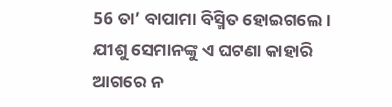56 ତା’ ବାପାମା ବିସ୍ମିତ ହୋଇଗଲେ। ଯୀଶୁ ସେମାନଙ୍କୁ ଏ ଘଟଣା କାହାରି ଆଗରେ ନ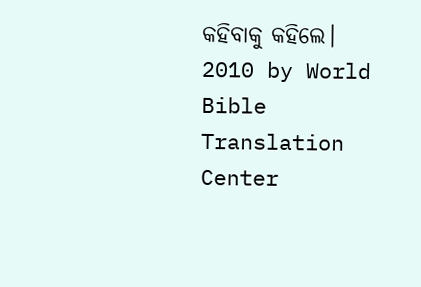କହିବାକୁ କହିଲେ।
2010 by World Bible Translation Center